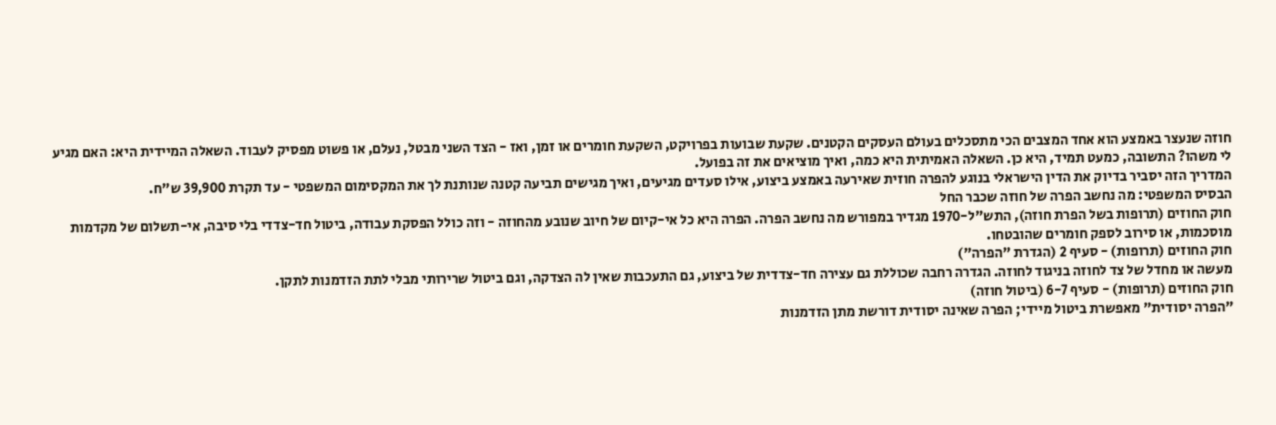חוזה שנעצר באמצע הוא אחד המצבים הכי מתסכלים בעולם העסקים הקטנים. שקעת שבועות בפרויקט, השקעת חומרים או זמן, ואז - הצד השני מבטל, נעלם, או פשוט מפסיק לעבוד. השאלה המיידית היא: האם מגיע לי משהו? התשובה, כמעט תמיד, היא כן. השאלה האמיתית היא כמה, ואיך מוציאים את זה בפועל.
המדריך הזה יסביר בדיוק את הדין הישראלי בנוגע להפרה חוזית שאירעה באמצע ביצוע, אילו סעדים מגיעים, ואיך מגישים תביעה קטנה שנותנת לך את המקסימום המשפטי - עד תקרת 39,900 ש"ח.
הבסיס המשפטי: מה נחשב הפרה של חוזה שכבר החל
חוק החוזים (תרופות בשל הפרת חוזה), התש"ל-1970 מגדיר במפורש מה נחשב הפרה. הפרה היא כל אי-קיום של חיוב שנובע מהחוזה - וזה כולל הפסקת עבודה, ביטול חד-צדדי בלי סיבה, אי-תשלום של מקדמות מוסכמות, או סירוב לספק חומרים שהובטחו.
חוק החוזים (תרופות) - סעיף 2 (הגדרת "הפרה")
מעשה או מחדל של צד לחוזה בניגוד לחוזה. הגדרה רחבה שכוללת גם עצירה חד-צדדית של ביצוע, גם התעכבות שאין לה הצדקה, וגם ביטול שרירותי מבלי לתת הזדמנות לתקן.
חוק החוזים (תרופות) - סעיף 6-7 (ביטול חוזה)
"הפרה יסודית" מאפשרת ביטול מיידי; הפרה שאינה יסודית דורשת מתן הזדמנות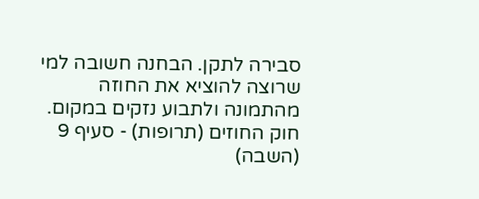סבירה לתקן. הבחנה חשובה למי שרוצה להוציא את החוזה מהתמונה ולתבוע נזקים במקום.
חוק החוזים (תרופות) - סעיף 9 (השבה)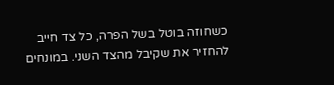כשחוזה בוטל בשל הפרה, כל צד חייב להחזיר את שקיבל מהצד השני. במונחים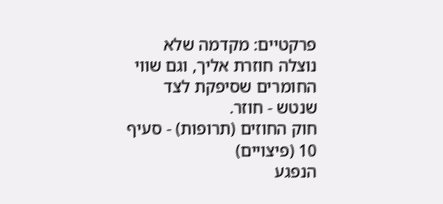פרקטיים: מקדמה שלא נוצלה חוזרת אליך, וגם שווי החומרים שסיפקת לצד שנטש - חוזר.
חוק החוזים (תרופות) - סעיף 10 (פיצויים)
הנפגע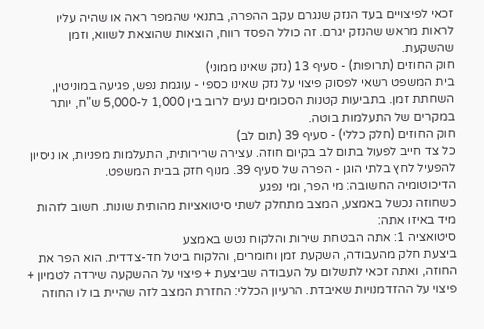זכאי לפיצויים בעד הנזק שנגרם עקב ההפרה, בתנאי שהמפר ראה או שהיה עליו לראות מראש שהנזק יגרם. זה כולל הפסד רווח, הוצאות שהוצאת לשווא, וזמן שהשקעת.
חוק החוזים (תרופות) - סעיף 13 (נזק שאינו ממוני)
בית המשפט רשאי לפסוק פיצוי על נזק שאינו כספי - עוגמת נפש, פגיעה במוניטין, השחתת זמן. בתביעות קטנות הסכומים נעים לרוב בין 1,000 ל-5,000 ש"ח, יותר במקרים של התעלמות בוטה.
חוק החוזים (חלק כללי) - סעיף 39 (תום לב)
כל צד חייב לפעול בתום לב בקיום חוזה. עצירה שרירותית, התעלמות מפניות, או ניסיון להפעיל לחץ בלתי הוגן - הפרה של סעיף 39. מנוף חזק בבית המשפט.
הדיכוטומיה החשובה: מי הפר, ומי נפגע
כשחוזה נכשל באמצע, המצב מתחלק לשתי סיטואציות מהותית שונות. חשוב לזהות מיד באיזו אתה:
סיטואציה 1: אתה הבטחת שירות והלקוח נטש באמצע
ביצעת חלק מהעבודה, השקעת זמן וחומרים, והלקוח ביטל חד-צדדית. הוא הפר את החוזה, ואתה זכאי לתשלום על העבודה שביצעת + פיצוי על ההשקעה שירדה לטמיון + פיצוי על ההזדמנויות שאיבדת. הרעיון הכללי: החזרת המצב לזה שהיית בו לו החוזה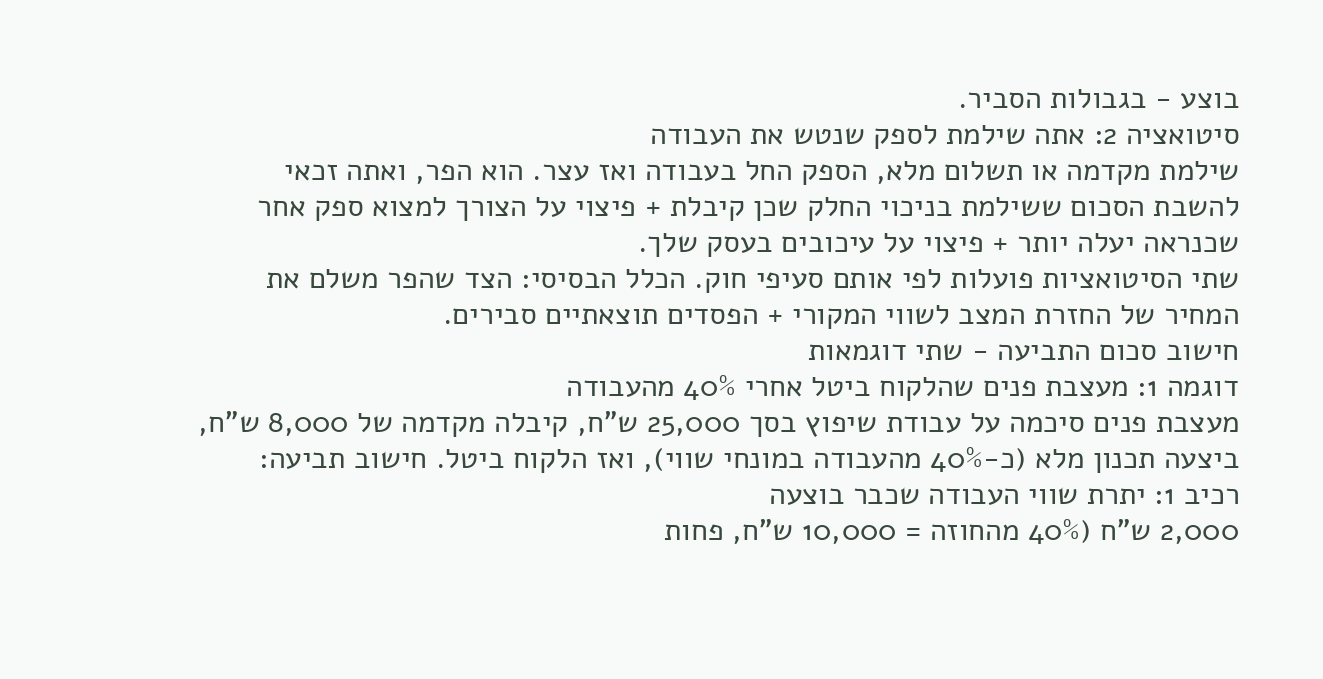בוצע - בגבולות הסביר.
סיטואציה 2: אתה שילמת לספק שנטש את העבודה
שילמת מקדמה או תשלום מלא, הספק החל בעבודה ואז עצר. הוא הפר, ואתה זכאי להשבת הסכום ששילמת בניכוי החלק שכן קיבלת + פיצוי על הצורך למצוא ספק אחר שכנראה יעלה יותר + פיצוי על עיכובים בעסק שלך.
שתי הסיטואציות פועלות לפי אותם סעיפי חוק. הכלל הבסיסי: הצד שהפר משלם את המחיר של החזרת המצב לשווי המקורי + הפסדים תוצאתיים סבירים.
חישוב סכום התביעה - שתי דוגמאות
דוגמה 1: מעצבת פנים שהלקוח ביטל אחרי 40% מהעבודה
מעצבת פנים סיכמה על עבודת שיפוץ בסך 25,000 ש"ח, קיבלה מקדמה של 8,000 ש"ח, ביצעה תכנון מלא (כ-40% מהעבודה במונחי שווי), ואז הלקוח ביטל. חישוב תביעה:
רכיב 1: יתרת שווי העבודה שכבר בוצעה
2,000 ש"ח (40% מהחוזה = 10,000 ש"ח, פחות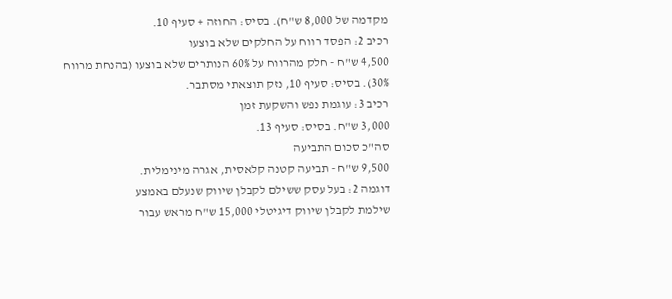מקדמה של 8,000 ש"ח). בסיס: החוזה + סעיף 10.
רכיב 2: הפסד רווח על החלקים שלא בוצעו
4,500 ש"ח - חלק מהרווח על 60% הנותרים שלא בוצעו (בהנחת מרווח 30%). בסיס: סעיף 10, נזק תוצאתי מסתבר.
רכיב 3: עוגמת נפש והשקעת זמן
3,000 ש"ח. בסיס: סעיף 13.
סה"כ סכום התביעה
9,500 ש"ח - תביעה קטנה קלאסית, אגרה מינימלית.
דוגמה 2: בעל עסק ששילם לקבלן שיווק שנעלם באמצע
שילמת לקבלן שיווק דיגיטלי 15,000 ש"ח מראש עבור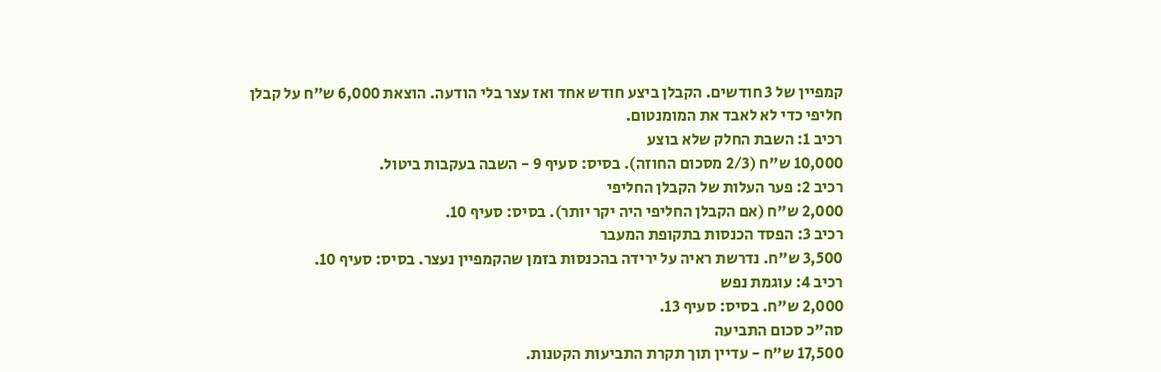קמפיין של 3 חודשים. הקבלן ביצע חודש אחד ואז עצר בלי הודעה. הוצאת 6,000 ש"ח על קבלן חליפי כדי לא לאבד את המומנטום.
רכיב 1: השבת החלק שלא בוצע
10,000 ש"ח (2/3 מסכום החוזה). בסיס: סעיף 9 - השבה בעקבות ביטול.
רכיב 2: פער העלות של הקבלן החליפי
2,000 ש"ח (אם הקבלן החליפי היה יקר יותר). בסיס: סעיף 10.
רכיב 3: הפסד הכנסות בתקופת המעבר
3,500 ש"ח. נדרשת ראיה על ירידה בהכנסות בזמן שהקמפיין נעצר. בסיס: סעיף 10.
רכיב 4: עוגמת נפש
2,000 ש"ח. בסיס: סעיף 13.
סה"כ סכום התביעה
17,500 ש"ח - עדיין תוך תקרת התביעות הקטנות.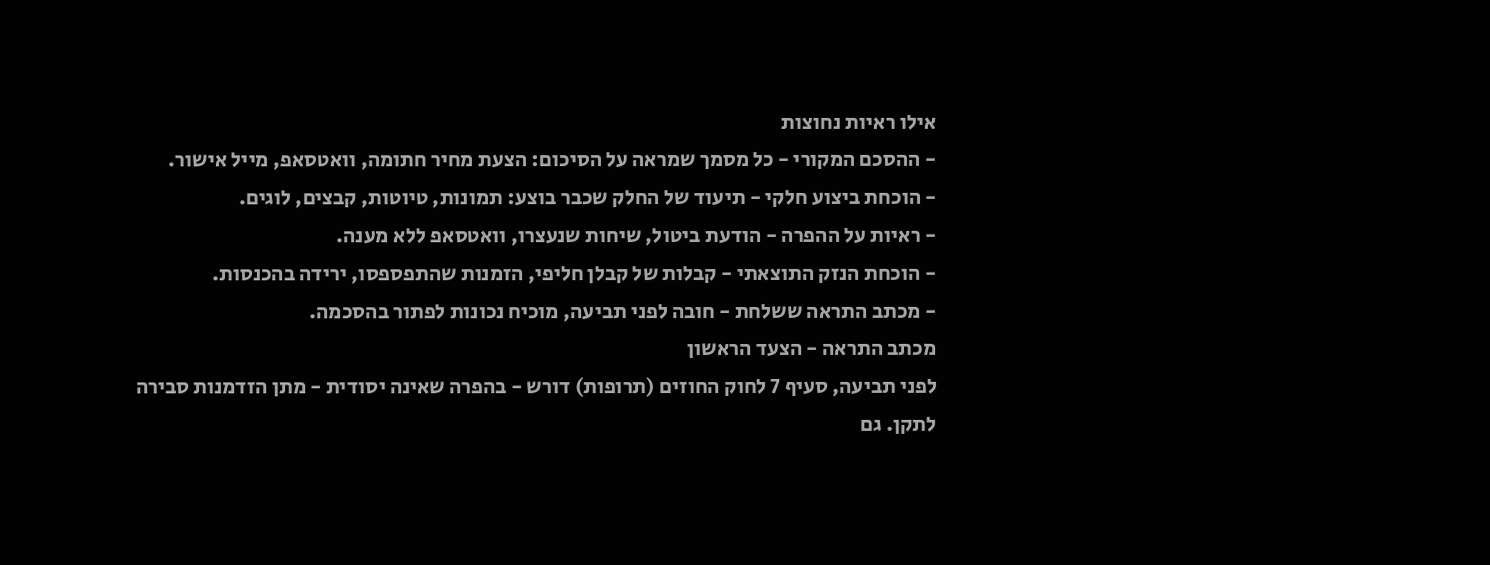אילו ראיות נחוצות
- ההסכם המקורי - כל מסמך שמראה על הסיכום: הצעת מחיר חתומה, וואטסאפ, מייל אישור.
- הוכחת ביצוע חלקי - תיעוד של החלק שכבר בוצע: תמונות, טיוטות, קבצים, לוגים.
- ראיות על ההפרה - הודעת ביטול, שיחות שנעצרו, וואטסאפ ללא מענה.
- הוכחת הנזק התוצאתי - קבלות של קבלן חליפי, הזמנות שהתפספסו, ירידה בהכנסות.
- מכתב התראה ששלחת - חובה לפני תביעה, מוכיח נכונות לפתור בהסכמה.
מכתב התראה - הצעד הראשון
לפני תביעה, סעיף 7 לחוק החוזים (תרופות) דורש - בהפרה שאינה יסודית - מתן הזדמנות סבירה לתקן. גם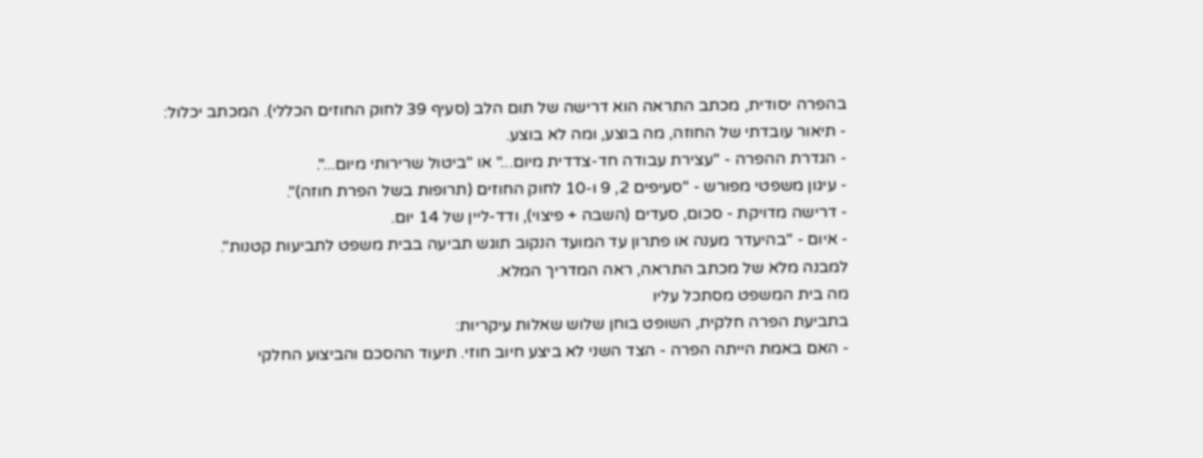בהפרה יסודית, מכתב התראה הוא דרישה של תום הלב (סעיף 39 לחוק החוזים הכללי). המכתב יכלול:
- תיאור עובדתי של החוזה, מה בוצע, ומה לא בוצע.
- הגדרת ההפרה - "עצירת עבודה חד-צדדית מיום..." או "ביטול שרירותי מיום...".
- עיגון משפטי מפורש - "סעיפים 2, 9 ו-10 לחוק החוזים (תרופות בשל הפרת חוזה)".
- דרישה מדויקת - סכום, סעדים (השבה + פיצוי), ודד-ליין של 14 יום.
- איום - "בהיעדר מענה או פתרון עד המועד הנקוב תוגש תביעה בבית משפט לתביעות קטנות".
למבנה מלא של מכתב התראה, ראה המדריך המלא.
מה בית המשפט מסתכל עליו
בתביעת הפרה חלקית, השופט בוחן שלוש שאלות עיקריות:
- האם באמת הייתה הפרה - הצד השני לא ביצע חיוב חוזי. תיעוד ההסכם והביצוע החלקי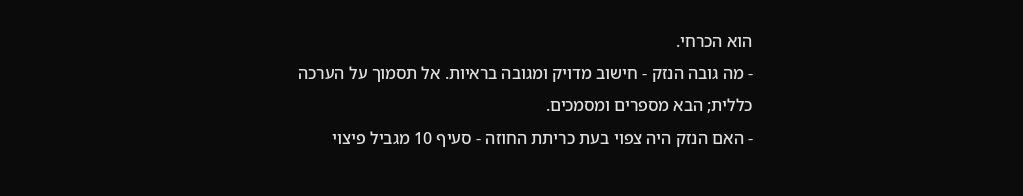הוא הכרחי.
- מה גובה הנזק - חישוב מדויק ומגובה בראיות. אל תסמוך על הערכה כללית; הבא מספרים ומסמכים.
- האם הנזק היה צפוי בעת כריתת החוזה - סעיף 10 מגביל פיצוי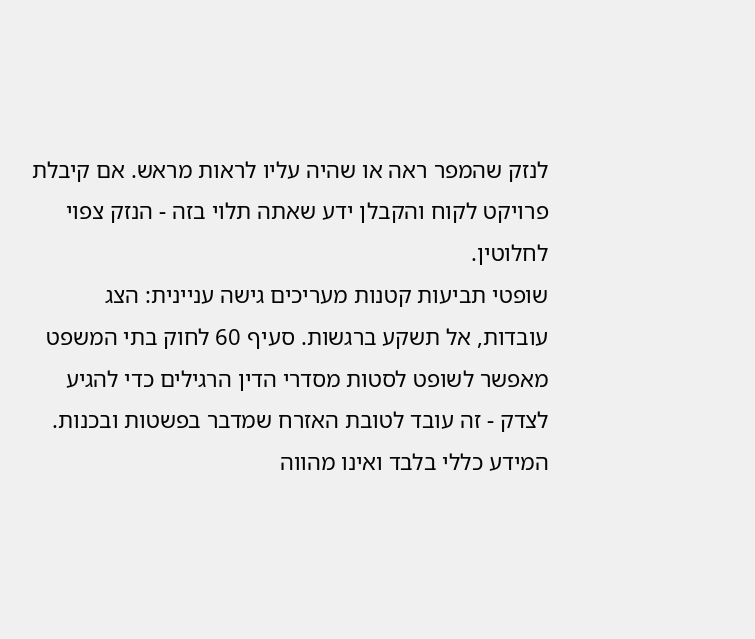לנזק שהמפר ראה או שהיה עליו לראות מראש. אם קיבלת פרויקט לקוח והקבלן ידע שאתה תלוי בזה - הנזק צפוי לחלוטין.
שופטי תביעות קטנות מעריכים גישה עניינית: הצג עובדות, אל תשקע ברגשות. סעיף 60 לחוק בתי המשפט מאפשר לשופט לסטות מסדרי הדין הרגילים כדי להגיע לצדק - זה עובד לטובת האזרח שמדבר בפשטות ובכנות.
המידע כללי בלבד ואינו מהווה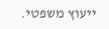ייעוץ משפטי.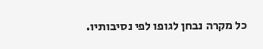כל מקרה נבחן לגופו לפי נסיבותיו.